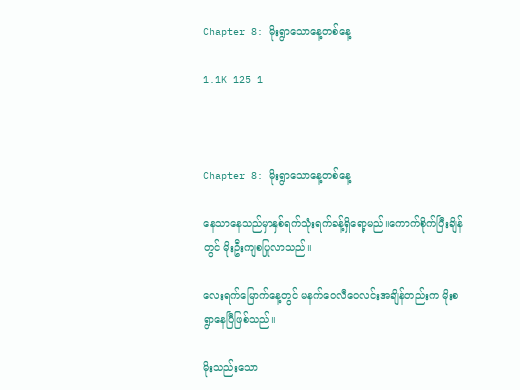Chapter 8: မိုးရွာသောနေ့တစ်နေ့

1.1K 125 1



Chapter 8: မိုးရွာသောနေ့တစ်နေ့

နေသာနေသည်မှာနှစ်ရက်သုံးရက်ခန့်ရှိ‌ရော့မည်။ကောက်စိုက်ပြီးချိန်တွင် မိုးဦးကျစပြုလာသည်။

လေးရက်မြောက်နေ့တွင် မနက်ဝေလီ‌ဝေလင်းအချိန်တည်းက မိုးစရွာ‌နေပြီဖြစ်သည်။

မိုးသည်းသော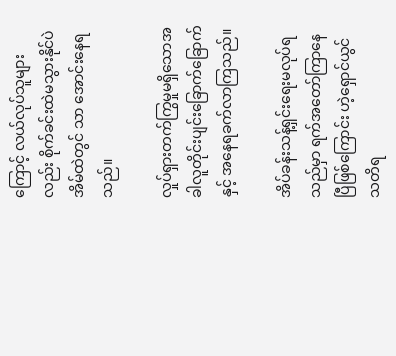ကြောင့် လယ်လုပ်သူများလည်း စိုက်ခင်းထဲမသွားနိုင်ပဲ အိမ်ထဲတွင် သာ အောင်းနေရသည်။

လှုပ်ရှားတက်ကြွမှုမရှိသောအခါလူတိုင်းပျင်းခြောက်ခြောက် နှင့် အနေရခက်လာကြသည်။

အိပ်ခန်းသန့်ရှင်းရေးမလုပ်ရသည်မှာ ရက်အတော်ကြာနေပြီဖြစ်ကြောင်း ဟဲ့ရှောင်ယွင် သတိရ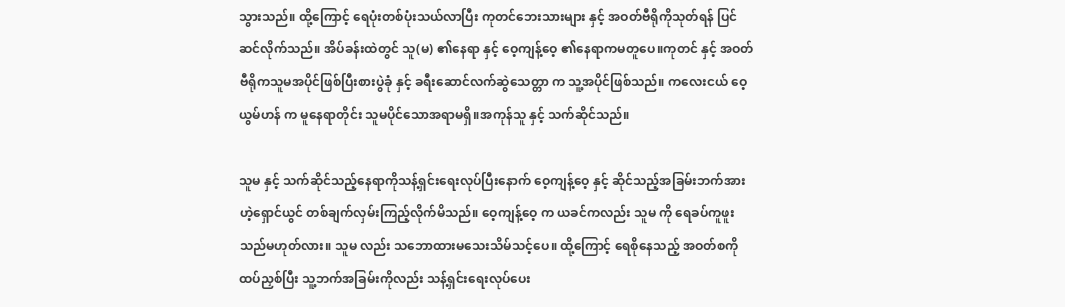သွားသည်။ ထို့ကြောင့် ရေပုံးတစ်ပုံးသယ်လာပြီး ကုတင်ဘေးသားများ နှင့် အဝတ်ဗီရိုကိုသုတ်ရန် ပြင်ဆင်လိုက်သည်။ အိပ်ခန်းထဲတွင် သူ(မ) ၏နေရာ နှင့် ဝေ့ကျန့်ဝေ့ ၏နေရာကမတူပေ။ကုတင် နှင့် အဝတ်ဗီရိုကသူမအပိုင်ဖြစ်ပြီးစားပွဲခုံ နှင့် ခရီးဆောင်လက်ဆွဲသေတ္တာ က သူ့အပိုင်ဖြစ်သည်။ ကလေးငယ် ဝေ့ယွမ်ဟန် က မူနေရာတိုင်း သူမပိုင်သောအရာမရှိ။အကုန်သူ နှင့် သက်ဆိုင်သည်။

သူမ နှင့် သက်ဆိုင်သည့်နေရာကိုသန့်ရှင်းရေးလုပ်ပြီးနောက် ဝေ့ကျန့်ဝေ့ နှင့် ဆိုင်သည့်အခြမ်းဘက်အား ဟဲ့ရှောင်ယွင် တစ်ချက်လှမ်းကြည့်လိုက်မိသည်။ ဝေ့ကျန့်ဝေ့ က ယခင်ကလည်း သူမ ကို ရေခပ်ကူဖူးသည်မဟုတ်လား။ သူမ လည်း သဘောထားမသေးသိမ်သင့်ပေ။ ထို့ကြောင့် ရေစိုနေသည့် အဝတ်စကိုထပ်ညှစ်ပြီး သူ့ဘက်အခြမ်းကိုလည်း သန့်ရှင်းရေးလုပ်ပေး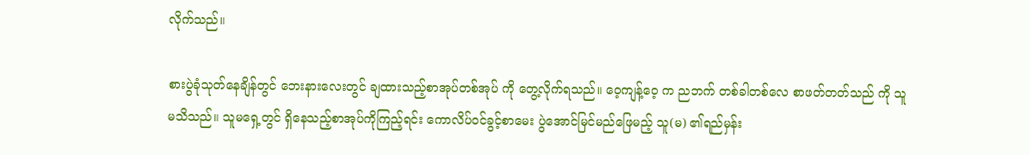လိုက်သည်။

စားပွဲခုံသုတ်နေချိန်တွင် ဘေးနားလေးတွင် ချထားသည့်စာအုပ်တစ်အုပ် ကို တွေ့လိုက်ရသည်။ ဝေ့ကျန့်ဝေ့ က ညဘက် တစ်ခါတစ်လေ စာဖတ်တတ်သည် ကို သူမသိသည်။ သူမရှေ့တွင် ရှိနေသည့်စာအုပ်ကိုကြည့်ရင်း ကောလိပ်ဝင်ခွင့်စာမေး ပွဲအောင်မြင်မည်ဖြေမည့် သူ(မ) ၏ရည်မှန်း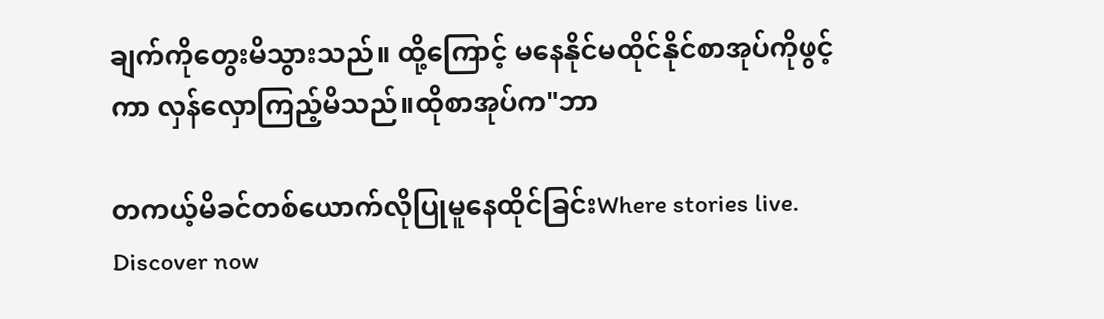ချက်ကိုတွေးမိသွားသည်။ ထို့ကြောင့် မနေနိုင်မထိုင်နိုင်စာအုပ်ကိုဖွင့်ကာ လှန်လှောကြည့်မိသည်။ထိုစာအုပ်က"ဘာ

တကယ့်မိခင်တစ်ယောက်လိုပြုမူနေထိုင်ခြင်းWhere stories live. Discover now